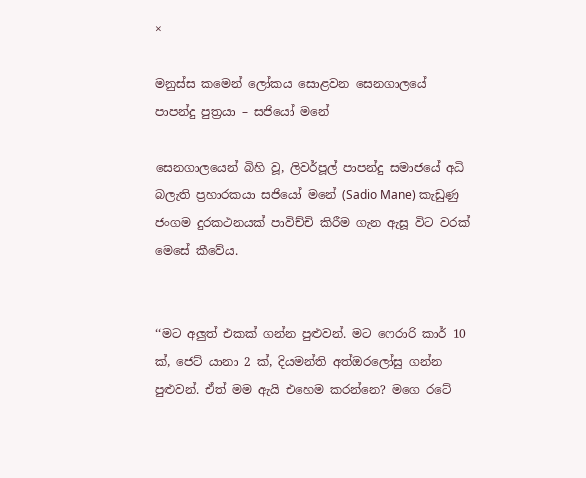×

මනුස්ස කමෙන් ලෝකය සොළවන සෙනගාලයේ පාපන්දු පුත්‍රයා – සජියෝ මනේ

සෙනගාලයෙන් බිහි වූ, ලිවර්පූල් පාපන්දු සමාජයේ අධි බලැති ප්‍රහාරකයා සජියෝ මනේ (Sadio Mane) කැඩුණු ජංගම දුරකථනයක් පාවිච්චි කිරීම ගැන ඇසූ විට වරක් මෙසේ කීවේය.


‘‘මට අලුත් එකක් ගන්න පුළුවන්. මට ෆෙරාරි කාර් 10 ක්, ජෙට් යානා 2 ක්, දියමන්ති අත්ඔරලෝසු ගන්න පුළුවන්. ඒත් මම ඇයි එහෙම කරන්නෙ? මගෙ රටේ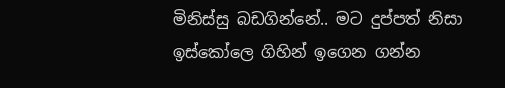මිනිස්සු බඩගින්නේ.. මට දුප්පත් නිසා ඉස්කෝලෙ ගිහින් ඉගෙන ගන්න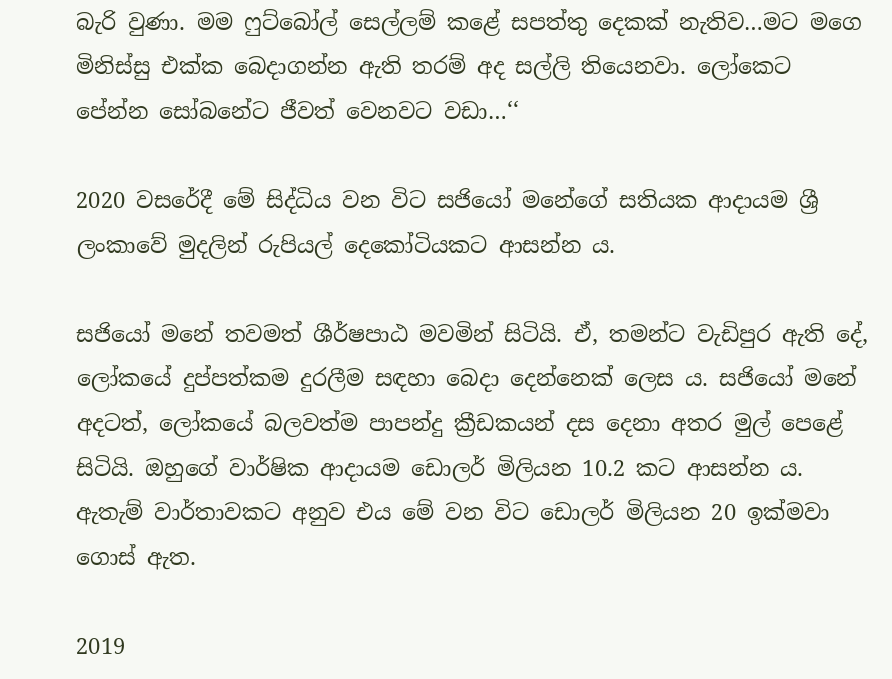බැරි වුණා. මම ෆුට්බෝල් සෙල්ලම් කළේ සපත්තු දෙකක් නැතිව…මට මගෙ මිනිස්සු එක්ක බෙදාගන්න ඇති තරම් අද සල්ලි තියෙනවා. ලෝකෙට පේන්න සෝබනේට ජීවත් වෙනවට වඩා…‘‘

2020 වසරේදී මේ සිද්ධිය වන විට සජියෝ මනේගේ සතියක ආදායම ශ්‍රී ලංකාවේ මුදලින් රුපියල් දෙකෝටියකට ආසන්න ය.

සජියෝ මනේ තවමත් ශීර්ෂපාඨ මවමින් සිටියි. ඒ, තමන්ට වැඩිපුර ඇති දේ, ලෝකයේ දුප්පත්කම දුරලීම සඳහා බෙදා දෙන්නෙක් ලෙස ය. සජියෝ මනේ අදටත්, ලෝකයේ බලවත්ම පාපන්දු ක්‍රීඩකයන් දස දෙනා අතර මුල් පෙළේ සිටියි. ඔහුගේ වාර්ෂික ආදායම ඩොලර් මිලියන 10.2 කට ආසන්න ය. ඇතැම් වාර්තාවකට අනුව එය මේ වන විට ඩොලර් මිලියන 20 ඉක්මවා ගොස් ඇත.

2019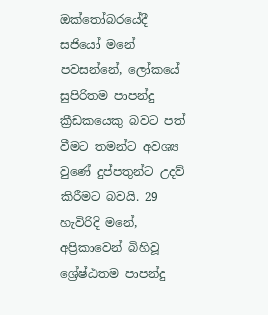ඔක්තෝබරයේදී සජියෝ මනේ පවසන්නේ, ලෝකයේ සුපිරිතම පාපන්දු ක්‍රීඩකයෙකු බවට පත් වීමට තමන්ට අවශ්‍ය වුණේ දුප්පතුන්ට උදව් කිරීමට බවයි. 29 හැවිරිදි මනේ, අප්‍රිකාවෙන් බිහිවූ ශ්‍රේෂ්ඨතම පාපන්දු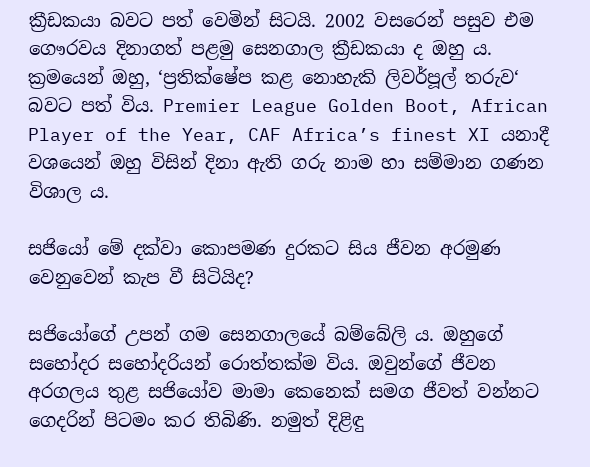ක්‍රීඩකයා බවට පත් වෙමින් සිටයි. 2002 වසරෙන් පසුව එම ගෞරවය දිනාගත් පළමු සෙනගාල ක්‍රීඩකයා ද ඔහු ය. ක්‍රමයෙන් ඔහු, ‘ප්‍රතික්ෂේප කළ නොහැකි ලිවර්පූල් තරුව‘ බවට පත් විය. Premier League Golden Boot, African Player of the Year, CAF Africa’s finest XI යනාදී වශයෙන් ඔහු විසින් දිනා ඇති ගරු නාම හා සම්මාන ගණන විශාල ය.

සජියෝ මේ දක්වා කොපමණ දුරකට සිය ජීවන අරමුණ වෙනුවෙන් කැප වී සිටියිද?

සජියෝගේ උපන් ගම සෙනගාලයේ බම්බේලි ය. ඔහුගේ සහෝදර සහෝදරියන් රොත්තක්ම විය. ඔවුන්ගේ ජීවන අරගලය තුළ සජියෝව මාමා කෙනෙක් සමග ජීවත් වන්නට ගෙදරින් පිටමං කර තිබිණි. නමුත් දිළිඳු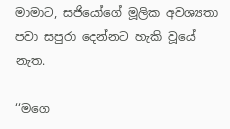මාමාට, සජියෝගේ මූලික අවශ්‍යතා පවා සපුරා දෙන්නට හැකි වූයේ නැත.

‘‘මගෙ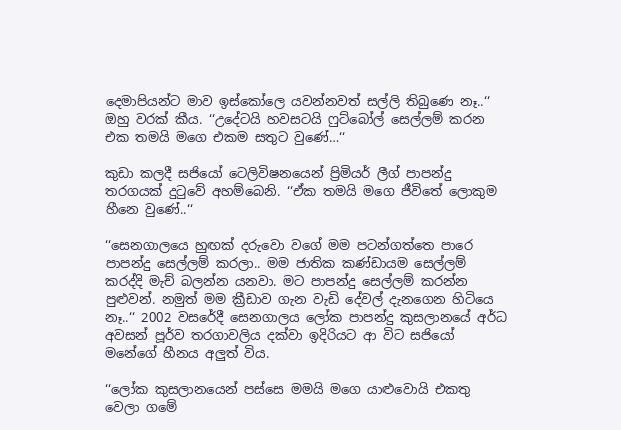දෙමාපියන්ට මාව ඉස්කෝලෙ යවන්නවත් සල්ලි තිබුණෙ නෑ..‘‘ ඔහු වරක් කීය. ‘‘උදේටයි හවසටයි ෆුට්බෝල් සෙල්ලම් කරන එක තමයි මගෙ එකම සතුට වුණේ…‘‘

කුඩා කලදී සජියෝ ටෙලිවිෂනයෙන් ප්‍රිමියර් ලීග් පාපන්දු තරගයක් දුටුවේ අහම්බෙනි. ‘‘ඒක තමයි මගෙ ජීවිතේ ලොකුම හීනෙ වුණේ..‘‘

‘‘සෙනගාලයෙ හුඟක් දරුවො වගේ මම පටන්ගත්තෙ පාරෙ පාපන්දු සෙල්ලම් කරලා.. මම ජාතික කණ්ඩායම සෙල්ලම් කරද්දි මැච් බලන්න යනවා. මට පාපන්දු සෙල්ලම් කරන්න පුළුවන්. නමුත් මම ක්‍රීඩාව ගැන වැඩි දේවල් දැනගෙන හිටියෙ නෑ..‘‘ 2002 වසරේදී සෙනගාලය ලෝක පාපන්දු කුසලානයේ අර්ධ අවසන් පූර්ව තරගාවලිය දක්වා ඉදිරියට ආ විට සජියෝ මනේගේ හීනය අලුත් විය.

‘‘ලෝක කුසලානයෙන් පස්සෙ මමයි මගෙ යාළුවොයි එකතු වෙලා ගමේ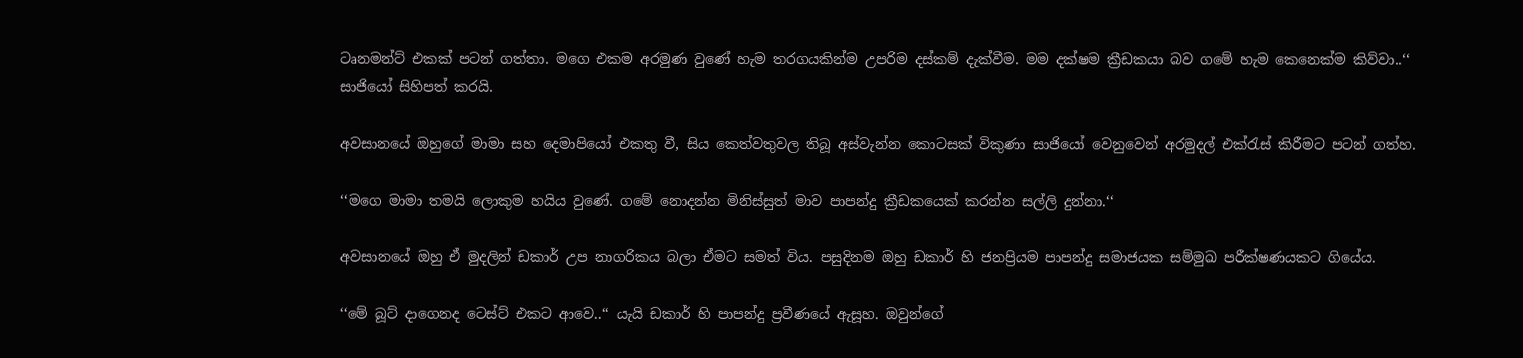ටෘනමන්ට් එකක් පටන් ගත්තා. මගෙ එකම අරමුණ වුණේ හැම තරගයකින්ම උපරිම දස්කම් දැක්වීම. මම දක්ෂම ක්‍රීඩකයා බව ගමේ හැම කෙනෙක්ම කිව්වා..‘‘ සාජියෝ සිහිපත් කරයි.

අවසානයේ ඔහුගේ මාමා සහ දෙමාපියෝ එකතු වී, සිය කෙත්වතුවල තිබූ අස්වැන්න කොටසක් විකුණා සාජියෝ වෙනුවෙන් අරමුදල් එක්රැස් කිරීමට පටන් ගත්හ.

‘‘මගෙ මාමා තමයි ලොකුම හයිය වුණේ. ගමේ නොදන්න මිනිස්සුත් මාව පාපන්දු ක්‍රීඩකයෙක් කරන්න සල්ලි දුන්නා.‘‘

අවසානයේ ඔහු ඒ මුදලින් ඩකාර් උප නාගරිකය බලා ඒමට සමත් විය. පසුදිනම ඔහු ඩකාර් හි ජනප්‍රියම පාපන්දු සමාජයක සම්මුඛ පරීක්ෂණයකට ගියේය.

‘‘මේ බූට් දාගෙනද ටෙස්ට් එකට ආවෙ..‘‘ යැයි ඩකාර් හි පාපන්දු ප්‍රවීණයේ ඇසූහ. ඔවුන්ගේ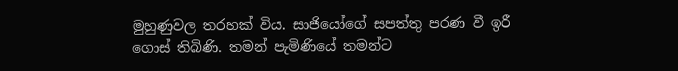මුහුණුවල තරහක් විය. සාජියෝගේ සපත්තු පරණ වී ඉරී ගොස් තිබිණි. තමන් පැමිණියේ තමන්ට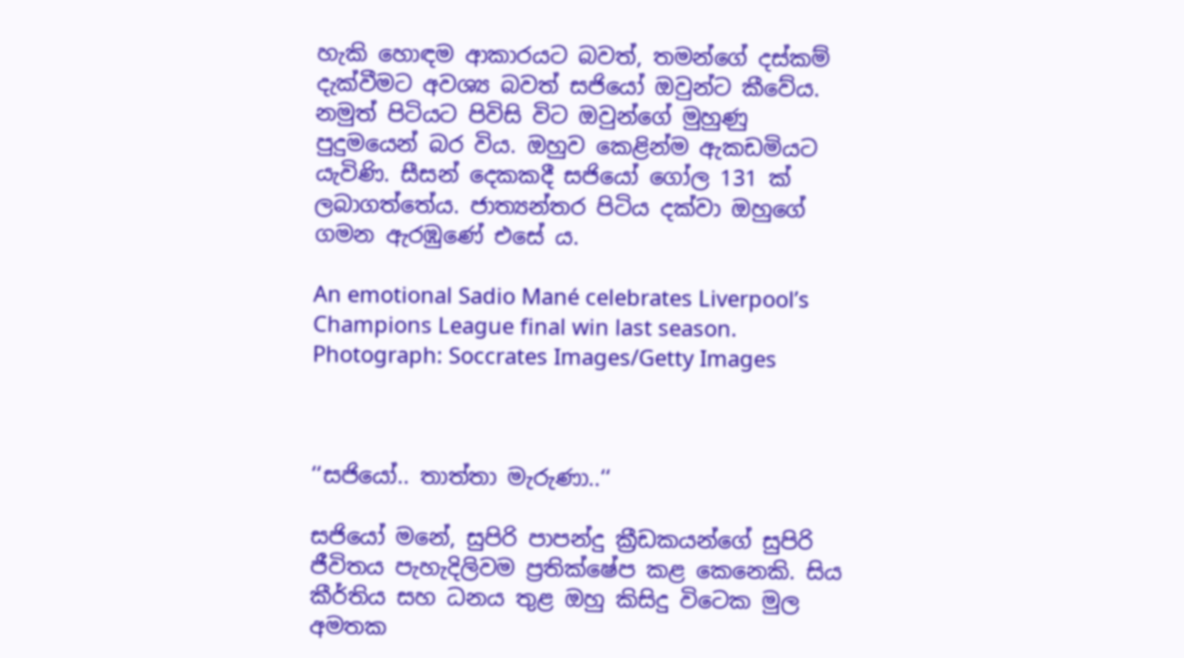හැකි හොඳම ආකාරයට බවත්, තමන්ගේ දස්කම් දැක්වීමට අවශ්‍ය බවත් සජියෝ ඔවුන්ට කීවේය. නමුත් පිටියට පිවිසි විට ඔවුන්ගේ මුහුණු පුදුමයෙන් බර විය. ඔහුව කෙළින්ම ඇකඩමියට යැවිණි. සීසන් දෙකකදී සජියෝ ගෝල 131 ක් ලබාගත්තේය. ජාත්‍යන්තර පිටිය දක්වා ඔහුගේ ගමන ඇරඹුණේ එසේ ය.

An emotional Sadio Mané celebrates Liverpool’s Champions League final win last season. Photograph: Soccrates Images/Getty Images



‘‘සජියෝ.. තාත්තා මැරුණා..‘‘

සජියෝ මනේ, සුපිරි පාපන්දු ක්‍රීඩකයන්ගේ සුපිරි ජීවිතය පැහැදිලිවම ප්‍රතික්ෂේප කළ කෙනෙකි. සිය කීර්තිය සහ ධනය තුළ ඔහු කිසිදු විටෙක මුල අමතක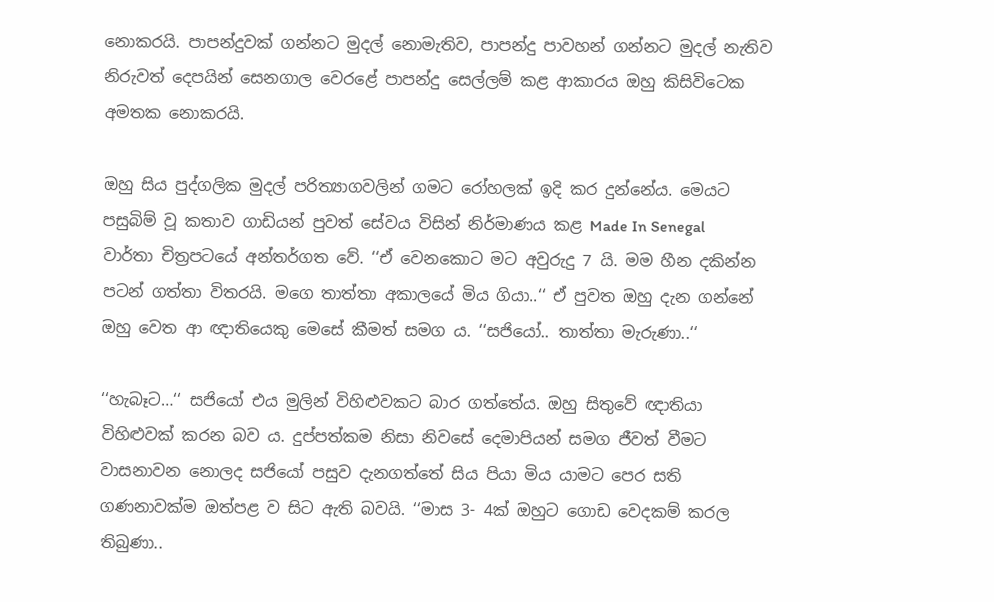නොකරයි. පාපන්දුවක් ගන්නට මුදල් නොමැතිව, පාපන්දු පාවහන් ගන්නට මුදල් නැතිව නිරුවත් දෙපයින් සෙනගාල වෙරළේ පාපන්දු සෙල්ලම් කළ ආකාරය ඔහු කිසිවිටෙක අමතක නොකරයි.

ඔහු සිය පුද්ගලික මුදල් පරිත්‍යාගවලින් ගමට රෝහලක් ඉදි කර දුන්නේය. මෙයට පසුබිම් වූ කතාව ගාඩියන් පුවත් සේවය විසින් නිර්මාණය කළ Made In Senegal වාර්තා චිත්‍රපටයේ අන්තර්ගත වේ. ‘‘ඒ වෙනකොට මට අවුරුදු 7 යි. මම හීන දකින්න පටන් ගත්තා විතරයි. මගෙ තාත්තා අකාලයේ මිය ගියා..‘‘ ඒ පුවත ඔහු දැන ගන්නේ ඔහු වෙත ආ ඥාතියෙකු මෙසේ කීමත් සමග ය. ‘‘සජියෝ.. තාත්තා මැරුණා..‘‘

‘‘හැබෑට…‘‘ සජියෝ එය මුලින් විහිළුවකට බාර ගත්තේය. ඔහු සිතුවේ ඥාතියා විහිළුවක් කරන බව ය. දුප්පත්කම නිසා නිවසේ දෙමාපියන් සමග ජීවත් වීමට වාසනාවන නොලද සජියෝ පසුව දැනගත්තේ සිය පියා මිය යාමට පෙර සති ගණනාවක්ම ඔත්පළ ව සිට ඇති බවයි. ‘‘මාස 3- 4ක් ඔහුට ගොඩ වෙදකම් කරල තිබුණා..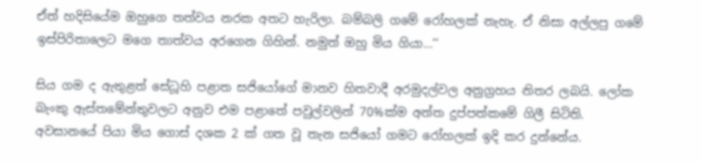ඒත් හදිසියේම ඔහුගෙ තත්වය නරක අතට හැරිලා. බම්බලි ගමේ රෝහලක් නැහැ. ඒ නිසා අල්ලපු ගමේ ඉස්පිරිතාලෙට මගෙ තාත්වය අරගෙන ගිහින්. නමුත් ඔහු මිය ගියා…‘‘

සිය ගම ද ඇතුළත් සේධූහි පළාත සජියෝගේ මානව හිතවාදී අරමුදල්වල අනුග්‍රහය නිතර ලබයි. ලෝක බැංකු ඇස්තමේන්තුවලට අනුව එම පළාතේ පවුල්වලින් 70%ක්ම අන්ත දුප්පත්කමේ ගිලී සිටිති. අවසානයේ පියා මිය ගොස් දශක 2 ක් ගත වූ තැන සජියෝ ගමට රෝහලක් ඉදි කර දුන්නේය.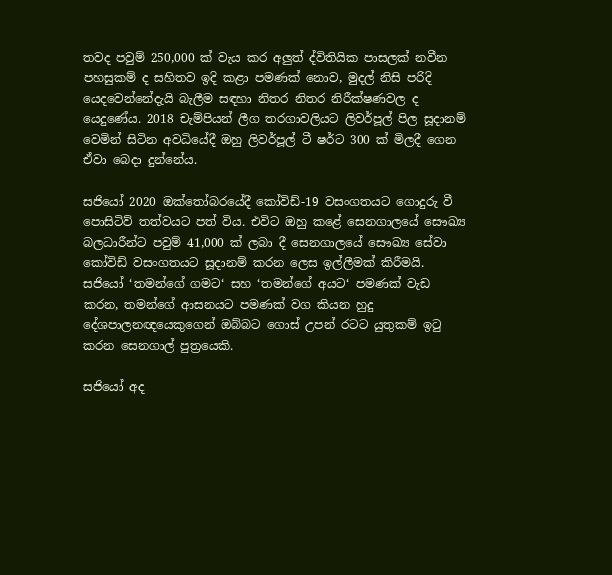තවද පවුම් 250,000 ක් වැය කර අලුත් ද්විතියික පාසලක් නවීන පහසුකම් ද සහිතව ඉදි කළා පමණක් නොව, මුදල් නිසි පරිදි යෙදවෙන්නේදැයි බැලීම සඳහා නිතර නිතර නිරීක්ෂණවල ද යෙදුණේය. 2018 චැම්පියන් ලීග තරගාවලියට ලිවර්පූල් පිල සූදානම් වෙමින් සිටින අවධියේදී ඔහු ලිවර්පූල් ටී ෂර්ට 300 ක් මිලදී ගෙන ඒවා බෙදා දුන්නේය.

සජියෝ 2020 ඔක්තෝබරයේදී කෝවිඩ්-19 වසංගතයට ගොදුරු වී පොසිටිව් තත්වයට පත් විය. එවිට ඔහු කළේ සෙනගාලයේ සෞඛ්‍ය බලධාරීන්ට පවුම් 41,000 ක් ලබා දී සෙනගාලයේ සෞඛ්‍ය සේවා කෝවිඩ් වසංගතයට සූදානම් කරන ලෙස ඉල්ලීමක් කිරීමයි. සජියෝ ‘තමන්ගේ ගමට‘ සහ ‘තමන්ගේ අයට‘ පමණක් වැඩ කරන, තමන්ගේ ආසනයට පමණක් වග කියන හුදු දේශපාලනඥයෙකුගෙන් ඔබ්බට ගොස් උපන් රටට යුතුකම් ඉටු කරන සෙනගාල් පුත්‍රයෙකි.

සජියෝ අද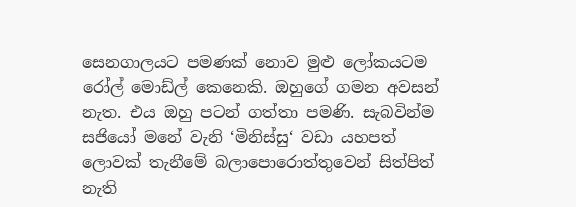සෙනගාලයට පමණක් නොව මුළු ලෝකයටම රෝල් මොඩ්ල් කෙනෙකි. ඔහුගේ ගමන අවසන් නැත. එය ඔහු පටන් ගත්තා පමණි. සැබවින්ම සජියෝ මනේ වැනි ‘මිනිස්සු‘ වඩා යහපත් ලොවක් තැනීමේ බලාපොරොත්තුවෙන් සිත්පිත් නැති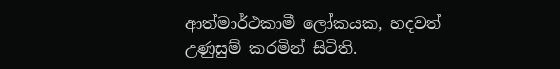ආත්මාර්ථකාමී ලෝකයක, හදවත් උණුසුම් කරමින් සිටිති.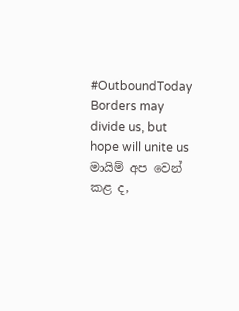#OutboundToday
Borders may divide us, but hope will unite us
මායිම් අප වෙන් කළ ද,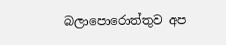බලාපොරොත්තුව අප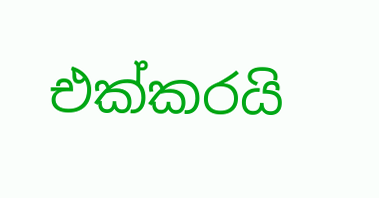එක්කරයි